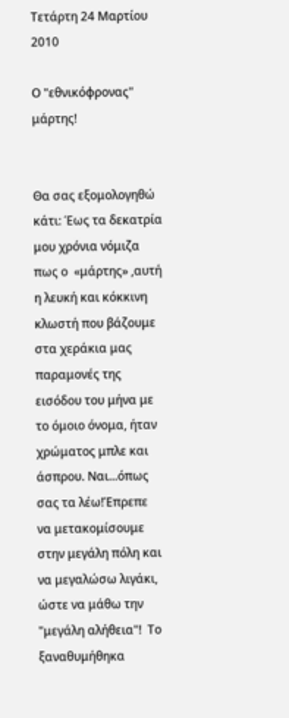Τετάρτη 24 Μαρτίου 2010

Ο "εθνικόφρονας" μάρτης!


Θα σας εξομολογηθώ κάτι: Έως τα δεκατρία μου χρόνια νόμιζα πως ο  «μάρτης» ,αυτή η λευκή και κόκκινη κλωστή που βάζουμε στα χεράκια μας  παραμονές της εισόδου του μήνα με το όμοιο όνομα, ήταν χρώματος μπλε και άσπρου. Ναι...όπως σας τα λέω!Έπρεπε  να μετακομίσουμε στην μεγάλη πόλη και να μεγαλώσω λιγάκι, ώστε να μάθω την "μεγάλη αλήθεια"!  Το ξαναθυμήθηκα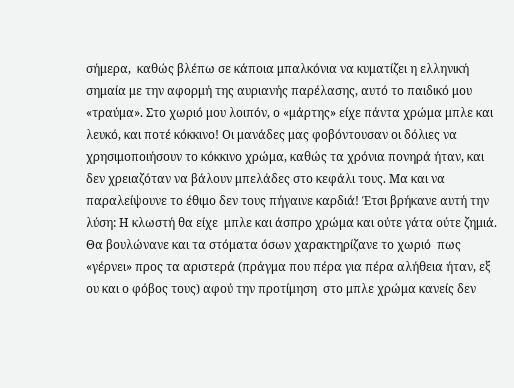σήμερα,  καθώς βλέπω σε κάποια μπαλκόνια να κυματίζει η ελληνική σημαία με την αφορμή της αυριανής παρέλασης, αυτό το παιδικό μου «τραύμα». Στο χωριό μου λοιπόν, ο «μάρτης» είχε πάντα χρώμα μπλε και λευκό, και ποτέ κόκκινο! Οι μανάδες μας φοβόντουσαν οι δόλιες να χρησιμοποιήσουν το κόκκινο χρώμα, καθώς τα χρόνια πονηρά ήταν, και δεν χρειαζόταν να βάλουν μπελάδες στο κεφάλι τους. Μα και να παραλείψουνε το έθιμο δεν τους πήγαινε καρδιά! Έτσι βρήκανε αυτή την λύση: Η κλωστή θα είχε  μπλε και άσπρο χρώμα και ούτε γάτα ούτε ζημιά. Θα βουλώνανε και τα στόματα όσων χαρακτηρίζανε το χωριό  πως «γέρνει» προς τα αριστερά (πράγμα που πέρα για πέρα αλήθεια ήταν, εξ ου και ο φόβος τους) αφού την προτίμηση  στο μπλε χρώμα κανείς δεν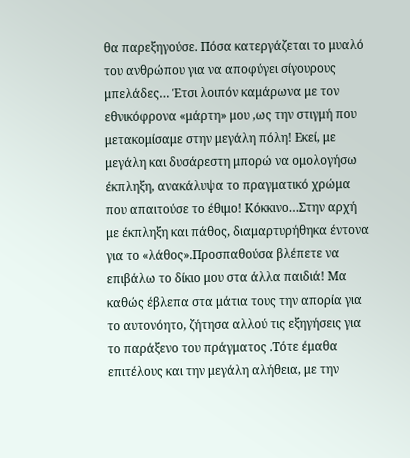θα παρεξηγούσε. Πόσα κατεργάζεται το μυαλό του ανθρώπου για να αποφύγει σίγουρους μπελάδες… Έτσι λοιπόν καμάρωνα με τον εθνικόφρονα «μάρτη» μου ,ως την στιγμή που μετακομίσαμε στην μεγάλη πόλη! Εκεί, με μεγάλη και δυσάρεστη μπορώ να ομολογήσω έκπληξη, ανακάλυψα το πραγματικό χρώμα που απαιτούσε το έθιμο! Κόκκινο…Στην αρχή με έκπληξη και πάθος, διαμαρτυρήθηκα έντονα για το «λάθος».Προσπαθούσα βλέπετε να επιβάλω το δίκιο μου στα άλλα παιδιά! Μα καθώς έβλεπα στα μάτια τους την απορία για το αυτονόητο, ζήτησα αλλού τις εξηγήσεις για το παράξενο του πράγματος .Τότε έμαθα επιτέλους και την μεγάλη αλήθεια, με την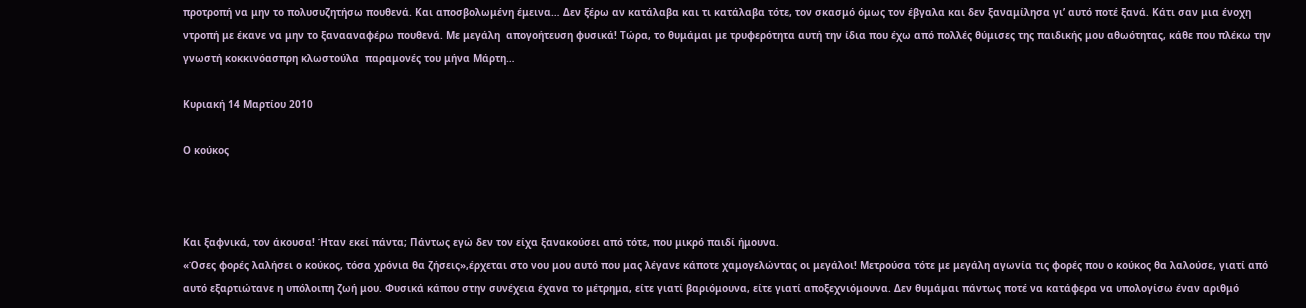προτροπή να μην το πολυσυζητήσω πουθενά. Και αποσβολωμένη έμεινα… Δεν ξέρω αν κατάλαβα και τι κατάλαβα τότε, τον σκασμό όμως τον έβγαλα και δεν ξαναμίλησα γι’ αυτό ποτέ ξανά. Κάτι σαν μια ένοχη ντροπή με έκανε να μην το ξανααναφέρω πουθενά. Με μεγάλη  απογοήτευση φυσικά! Τώρα, το θυμάμαι με τρυφερότητα αυτή την ίδια που έχω από πολλές θύμισες της παιδικής μου αθωότητας, κάθε που πλέκω την γνωστή κοκκινόασπρη κλωστούλα  παραμονές του μήνα Μάρτη…

Κυριακή 14 Μαρτίου 2010

Ο κούκος



Και ξαφνικά, τον άκουσα! Ήταν εκεί πάντα; Πάντως εγώ δεν τον είχα ξανακούσει από τότε, που μικρό παιδί ήμουνα.
«Όσες φορές λαλήσει ο κούκος, τόσα χρόνια θα ζήσεις»,έρχεται στο νου μου αυτό που μας λέγανε κάποτε χαμογελώντας οι μεγάλοι! Μετρούσα τότε με μεγάλη αγωνία τις φορές που ο κούκος θα λαλούσε, γιατί από αυτό εξαρτιώτανε η υπόλοιπη ζωή μου. Φυσικά κάπου στην συνέχεια έχανα το μέτρημα, είτε γιατί βαριόμουνα, είτε γιατί αποξεχνιόμουνα. Δεν θυμάμαι πάντως ποτέ να κατάφερα να υπολογίσω έναν αριθμό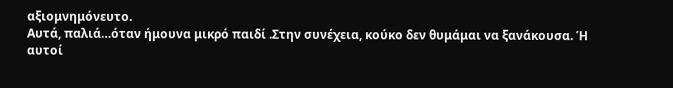αξιομνημόνευτο.
Αυτά, παλιά…όταν ήμουνα μικρό παιδί .Στην συνέχεια, κούκο δεν θυμάμαι να ξανάκουσα. Ή αυτοί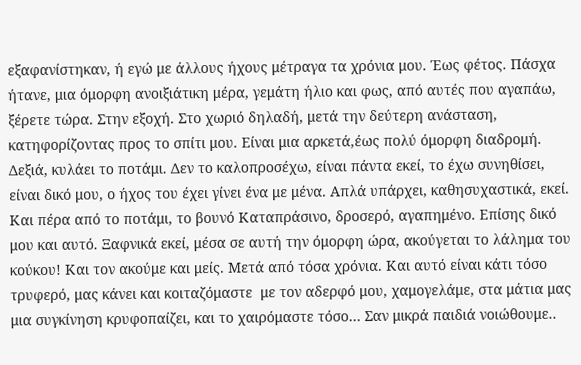εξαφανίστηκαν, ή εγώ με άλλους ήχους μέτραγα τα χρόνια μου. Έως φέτος. Πάσχα ήτανε, μια όμορφη ανοιξιάτικη μέρα, γεμάτη ήλιο και φως, από αυτές που αγαπάω, ξέρετε τώρα. Στην εξοχή. Στο χωριό δηλαδή, μετά την δεύτερη ανάσταση, κατηφορίζοντας προς το σπίτι μου. Είναι μια αρκετά,έως πολύ όμορφη διαδρομή. Δεξιά, κυλάει το ποτάμι. Δεν το καλοπροσέχω, είναι πάντα εκεί, το έχω συνηθίσει, είναι δικό μου, ο ήχος του έχει γίνει ένα με μένα. Απλά υπάρχει, καθησυχαστικά, εκεί. Και πέρα από το ποτάμι, το βουνό Καταπράσινο, δροσερό, αγαπημένο. Επίσης δικό μου και αυτό. Ξαφνικά εκεί, μέσα σε αυτή την όμορφη ώρα, ακούγεται το λάλημα του κούκου! Και τον ακούμε και μείς. Μετά από τόσα χρόνια. Και αυτό είναι κάτι τόσο τρυφερό, μας κάνει και κοιταζόμαστε  με τον αδερφό μου, χαμογελάμε, στα μάτια μας μια συγκίνηση κρυφοπαίζει, και το χαιρόμαστε τόσο… Σαν μικρά παιδιά νοιώθουμε..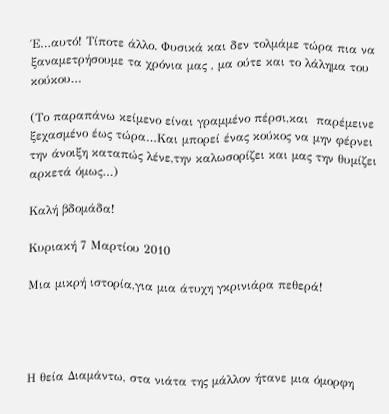Έ…αυτό! Τίποτε άλλο. Φυσικά και δεν τολμάμε τώρα πια να ξαναμετρήσουμε τα χρόνια μας , μα ούτε και το λάλημα του κούκου…

(Το παραπάνω κείμενο είναι γραμμένο πέρσι,και  παρέμεινε ξεχασμένο έως τώρα…Και μπορεί ένας κούκος να μην φέρνει την άνοιξη καταπώς λένε,την καλωσορίζει και μας την θυμίζει αρκετά όμως…)

Καλή βδομάδα!

Κυριακή 7 Μαρτίου 2010

Μια μικρή ιστορία,για μια άτυχη γκρινιάρα πεθερά!




Η θεία Διαμάντω, στα νιάτα της μάλλον ήτανε μια όμορφη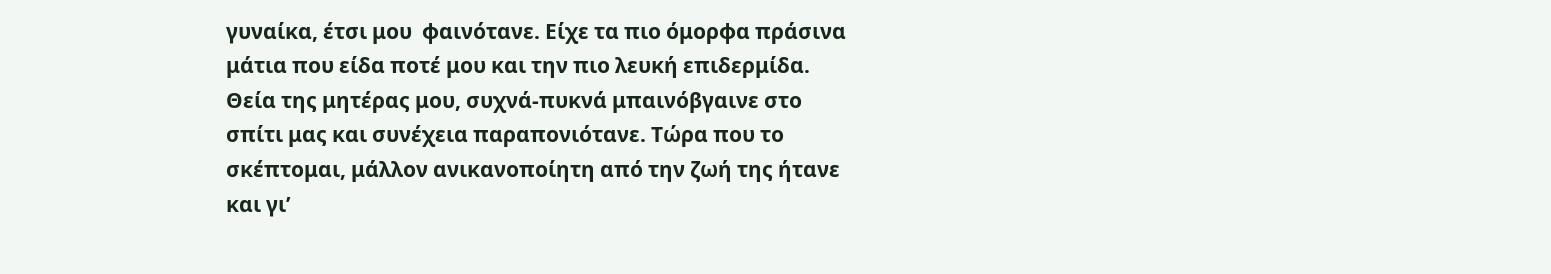γυναίκα, έτσι μου  φαινότανε. Είχε τα πιο όμορφα πράσινα μάτια που είδα ποτέ μου και την πιο λευκή επιδερμίδα. Θεία της μητέρας μου, συχνά-πυκνά μπαινόβγαινε στο σπίτι μας και συνέχεια παραπονιότανε. Τώρα που το σκέπτομαι, μάλλον ανικανοποίητη από την ζωή της ήτανε και γι’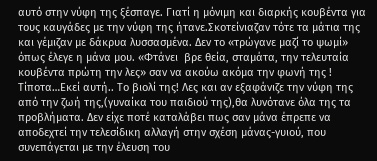αυτό στην νύφη της ξέσπαγε. Γιατί η μόνιμη και διαρκής κουβέντα για τους καυγάδες με την νύφη της ήτανε.Σκοτείνιαζαν τότε τα μάτια της και γέμιζαν με δάκρυα λυσσασμένα. Δεν το «τρώγανε μαζί το ψωμί» όπως έλεγε η μάνα μου. «Φτάνει  βρε θεία, σταμάτα, την τελευταία κουβέντα πρώτη την λες» σαν να ακούω ακόμα την φωνή της ! Τίποτα…Εκεί αυτή.. Το βιολί της! Λες και αν εξαφάνιζε την νύφη της από την ζωή της,(γυναίκα του παιδιού της),θα λυνότανε όλα της τα προβλήματα. Δεν είχε ποτέ καταλάβει πως σαν μάνα έπρεπε να αποδεχτεί την τελεσίδικη αλλαγή στην σχέση μάνας-γυιού, που συνεπάγεται με την έλευση του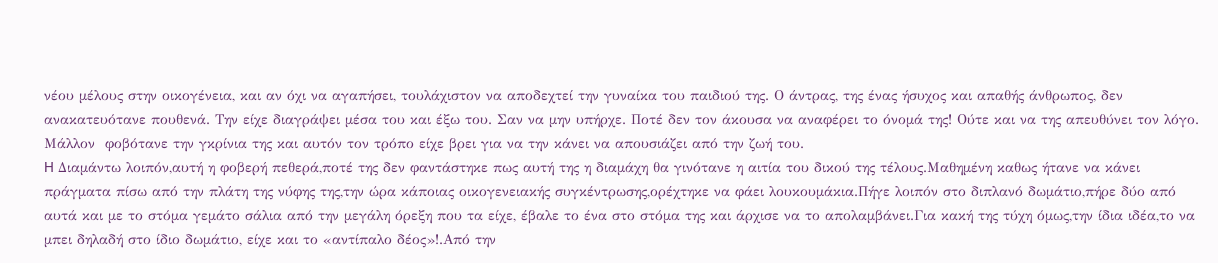νέου μέλους στην οικογένεια, και αν όχι να αγαπήσει, τουλάχιστον να αποδεχτεί την γυναίκα του παιδιού της. Ο άντρας, της ένας ήσυχος και απαθής άνθρωπος, δεν ανακατευότανε πουθενά. Την είχε διαγράψει μέσα του και έξω του. Σαν να μην υπήρχε. Ποτέ δεν τον άκουσα να αναφέρει το όνομά της! Ούτε και να της απευθύνει τον λόγο. Μάλλον  φοβότανε την γκρίνια της και αυτόν τον τρόπο είχε βρει για να την κάνει να απουσιάζει από την ζωή του.
H Διαμάντω λοιπόν,αυτή η φοβερή πεθερά,ποτέ της δεν φαντάστηκε πως αυτή της η διαμάχη θα γινότανε η αιτία του δικού της τέλους.Μαθημένη καθως ήτανε να κάνει πράγματα πίσω από την πλάτη της νύφης της,την ώρα κάποιας οικογενειακής συγκέντρωσης,ορέχτηκε να φάει λουκουμάκια.Πήγε λοιπόν στο διπλανό δωμάτιο,πήρε δύο από αυτά και με το στόμα γεμάτο σάλια από την μεγάλη όρεξη που τα είχε, έβαλε το ένα στο στόμα της και άρχισε να το απολαμβάνει.Για κακή της τύχη όμως,την ίδια ιδέα,το να μπει δηλαδή στο ίδιο δωμάτιο, είχε και το «αντίπαλο δέος»!.Από την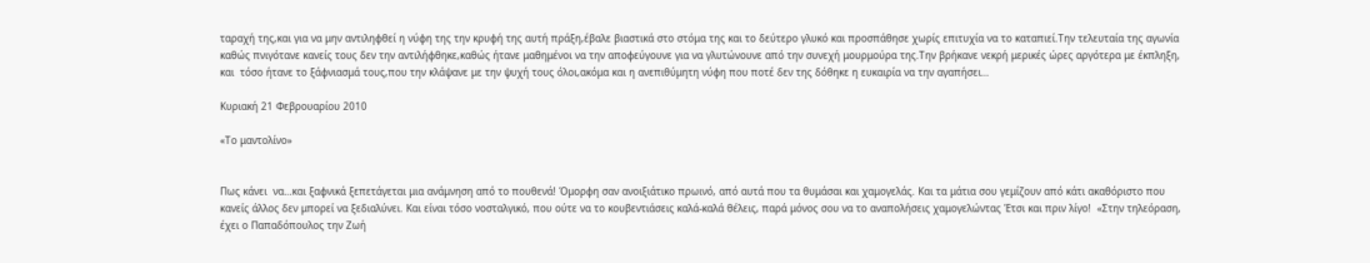ταραχή της,και για να μην αντιληφθεί η νύφη της την κρυφή της αυτή πράξη,έβαλε βιαστικά στο στόμα της και το δεύτερο γλυκό και προσπάθησε χωρίς επιτυχία να το καταπιεί.Την τελευταία της αγωνία καθώς πνιγότανε κανείς τους δεν την αντιλήφθηκε,καθώς ήτανε μαθημένοι να την αποφεύγουνε για να γλυτώνουνε από την συνεχή μουρμούρα της.Την βρήκανε νεκρή μερικές ώρες αργότερα με έκπληξη, και  τόσο ήτανε το ξάφνιασμά τους,που την κλάψανε με την ψυχή τους όλοι,ακόμα και η ανεπιθύμητη νύφη που ποτέ δεν της δόθηκε η ευκαιρία να την αγαπήσει…

Κυριακή 21 Φεβρουαρίου 2010

«Το μαντολίνο»


Πως κάνει  να…και ξαφνικά ξεπετάγεται μια ανάμνηση από το πουθενά! Όμορφη σαν ανοιξιάτικο πρωινό, από αυτά που τα θυμάσαι και χαμογελάς. Και τα μάτια σου γεμίζουν από κάτι ακαθόριστο που κανείς άλλος δεν μπορεί να ξεδιαλύνει. Και είναι τόσο νοσταλγικό, που ούτε να το κουβεντιάσεις καλά-καλά θέλεις, παρά μόνος σου να το αναπολήσεις χαμογελώντας Έτσι και πριν λίγο!  «Στην τηλεόραση, έχει ο Παπαδόπουλος την Ζωή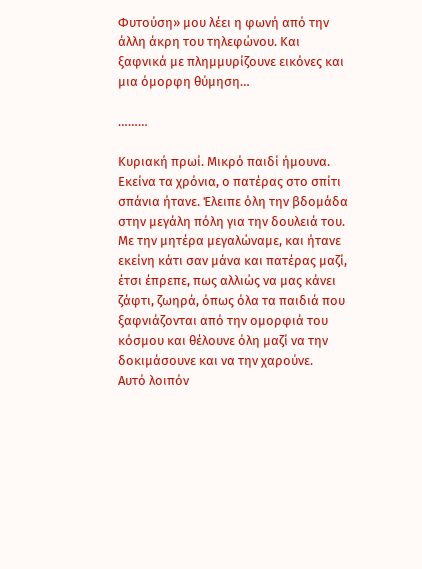Φυτούση» μου λέει η φωνή από την άλλη άκρη του τηλεφώνου. Και ξαφνικά με πλημμυρίζουνε εικόνες και μια όμορφη θύμηση…

………

Κυριακή πρωί. Μικρό παιδί ήμουνα. Εκείνα τα χρόνια, ο πατέρας στο σπίτι σπάνια ήτανε. Έλειπε όλη την βδομάδα στην μεγάλη πόλη για την δουλειά του. Με την μητέρα μεγαλώναμε, και ήτανε εκείνη κάτι σαν μάνα και πατέρας μαζί, έτσι έπρεπε, πως αλλιώς να μας κάνει ζάφτι, ζωηρά, όπως όλα τα παιδιά που ξαφνιάζονται από την ομορφιά του κόσμου και θέλουνε όλη μαζί να την δοκιμάσουνε και να την χαρούνε.
Αυτό λοιπόν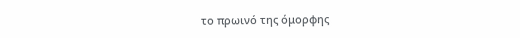το πρωινό της όμορφης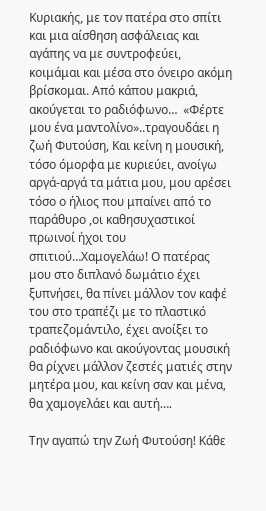Κυριακής, με τον πατέρα στο σπίτι και μια αίσθηση ασφάλειας και αγάπης να με συντροφεύει, κοιμάμαι και μέσα στο όνειρο ακόμη βρίσκομαι. Από κάπου μακριά, ακούγεται το ραδιόφωνο…  «Φέρτε μου ένα μαντολίνο»..τραγουδάει η ζωή Φυτούση, Και κείνη η μουσική, τόσο όμορφα με κυριεύει, ανοίγω αργά-αργά τα μάτια μου, μου αρέσει τόσο ο ήλιος που μπαίνει από το παράθυρο ,οι καθησυχαστικοί  πρωινοί ήχοι του σπιτιού…Χαμογελάω! Ο πατέρας μου στο διπλανό δωμάτιο έχει ξυπνήσει, θα πίνει μάλλον τον καφέ του στο τραπέζι με το πλαστικό  τραπεζομάντιλο, έχει ανοίξει το ραδιόφωνο και ακούγοντας μουσική θα ρίχνει μάλλον ζεστές ματιές στην μητέρα μου, και κείνη σαν και μένα, θα χαμογελάει και αυτή….

Την αγαπώ την Ζωή Φυτούση! Κάθε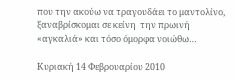που την ακούω να τραγουδάει το μαντολίνο, ξαναβρίσκομαι σε κείνη  την πρωινή «αγκαλιά» και τόσο όμορφα νοιώθω…

Κυριακή 14 Φεβρουαρίου 2010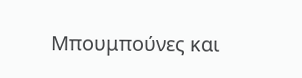Μπουμπούνες και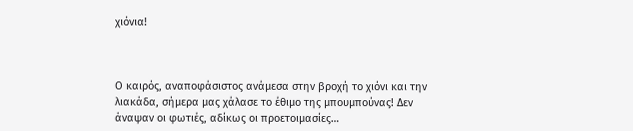χιόνια!



Ο καιρός, αναποφάσιστος ανάμεσα στην βροχή το χιόνι και την λιακάδα, σήμερα μας χάλασε το έθιμο της μπουμπούνας! Δεν άναψαν οι φωτιές, αδίκως οι προετοιμασίες…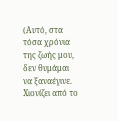(Αυτό, στα τόσα χρόνια της ζωής μου, δεν θυμάμαι να ξαναέγινε. Χιονίζει από το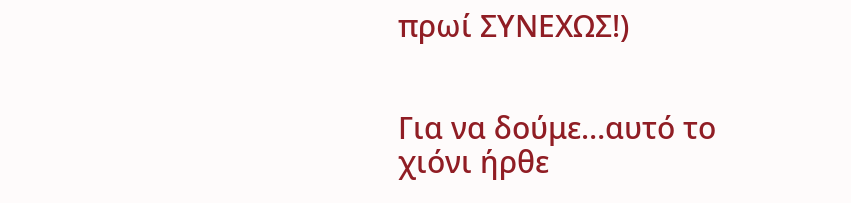πρωί ΣΥΝΕΧΩΣ!)


Για να δούμε…αυτό το χιόνι ήρθε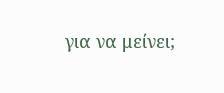για να μείνει;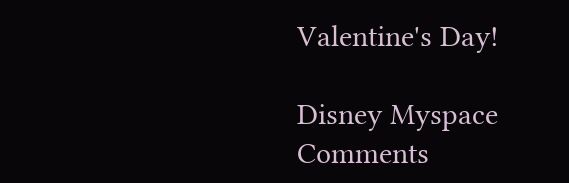Valentine's Day!

Disney Myspace Comments